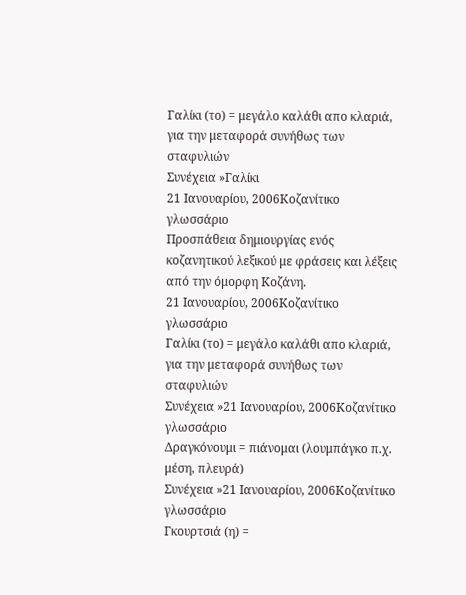Γαλίκι (το) = μεγάλο καλάθι απο κλαριά, για την μεταφορά συνήθως των σταφυλιών
Συνέχεια »Γαλίκι
21 Ιανουαρίου, 2006Κοζανίτικο γλωσσάριο
Προσπάθεια δημιουργίας ενός κοζανητικού λεξικού με φράσεις και λέξεις από την όμορφη Κοζάνη.
21 Ιανουαρίου, 2006Κοζανίτικο γλωσσάριο
Γαλίκι (το) = μεγάλο καλάθι απο κλαριά, για την μεταφορά συνήθως των σταφυλιών
Συνέχεια »21 Ιανουαρίου, 2006Κοζανίτικο γλωσσάριο
Δραγκόνουμι = πιάνομαι (λουμπάγκο π.χ. μέση, πλευρά)
Συνέχεια »21 Ιανουαρίου, 2006Κοζανίτικο γλωσσάριο
Γκουρτσιά (η) =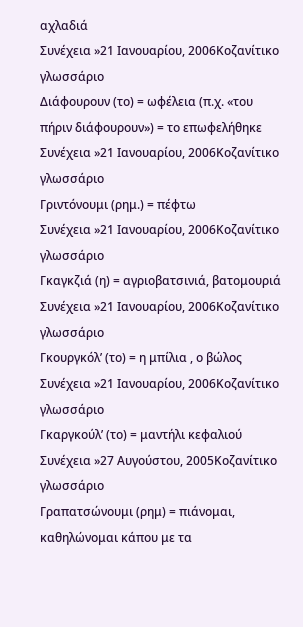αχλαδιά
Συνέχεια »21 Ιανουαρίου, 2006Κοζανίτικο γλωσσάριο
Διάφουρουν (το) = ωφέλεια (π.χ. «του πήριν διάφουρουν») = το επωφελήθηκε
Συνέχεια »21 Ιανουαρίου, 2006Κοζανίτικο γλωσσάριο
Γριντόνουμι (ρημ.) = πέφτω
Συνέχεια »21 Ιανουαρίου, 2006Κοζανίτικο γλωσσάριο
Γκαγκζιά (η) = αγριοβατσινιά, βατομουριά
Συνέχεια »21 Ιανουαρίου, 2006Κοζανίτικο γλωσσάριο
Γκουργκόλ’ (το) = η μπίλια , ο βώλος
Συνέχεια »21 Ιανουαρίου, 2006Κοζανίτικο γλωσσάριο
Γκαργκούλ’ (το) = μαντήλι κεφαλιού
Συνέχεια »27 Αυγούστου, 2005Κοζανίτικο γλωσσάριο
Γραπατσώνουμι (ρημ) = πιάνομαι, καθηλώνομαι κάπου με τα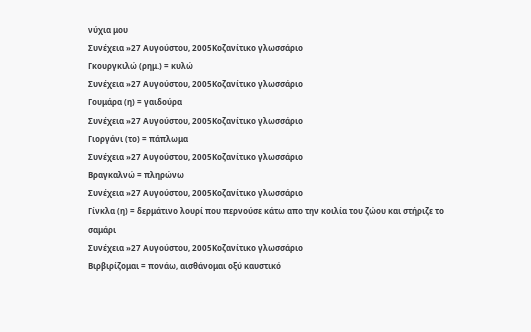νύχια μου
Συνέχεια »27 Αυγούστου, 2005Κοζανίτικο γλωσσάριο
Γκουργκιλώ (ρημ.) = κυλώ
Συνέχεια »27 Αυγούστου, 2005Κοζανίτικο γλωσσάριο
Γουμάρα (η) = γαιδούρα
Συνέχεια »27 Αυγούστου, 2005Κοζανίτικο γλωσσάριο
Γιοργάνι (το) = πάπλωμα
Συνέχεια »27 Αυγούστου, 2005Κοζανίτικο γλωσσάριο
Βραγκαλνώ = πληρώνω
Συνέχεια »27 Αυγούστου, 2005Κοζανίτικο γλωσσάριο
Γίνκλα (η) = δερμάτινο λουρί που περνούσε κάτω απο την κοιλία του ζώου και στήριζε το σαμάρι
Συνέχεια »27 Αυγούστου, 2005Κοζανίτικο γλωσσάριο
Βιρβιρίζομαι = πονάω, αισθάνομαι οξύ καυστικό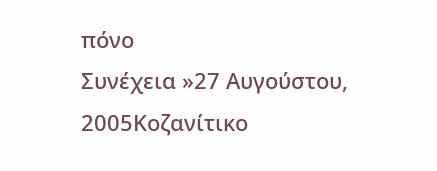πόνο
Συνέχεια »27 Αυγούστου, 2005Κοζανίτικο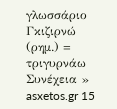γλωσσάριο
Γκιζιρνώ (ρημ.) = τριγυρνάω
Συνέχεια »
asxetos.gr 15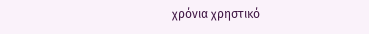χρόνια χρηστικό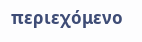περιεχόμενο